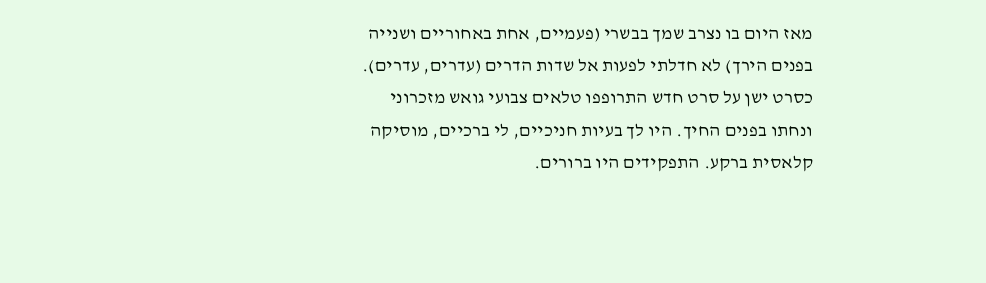מאז היום בו נצרב שמך בבשרי (פעמיים, אחת באחוריים ושנייה בפנים הירך) לא חדלתי לפעות אל שדות הדרים (עדרים, עדרים). כסרט ישן על סרט חדש התרופפו טלאים צבועי גואש מזכרוני ונחתו בפנים החיך. היו לך בעיות חניכיים, לי ברכיים, מוסיקה קלאסית ברקע. התפקידים היו ברורים.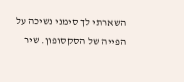השארתי לך סימני נשיכה על הפייה של הסקסופון. שיר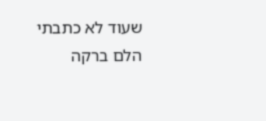שעוד לא כתבתי הלם ברקה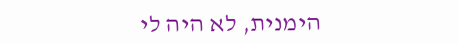הימנית, לא היה לי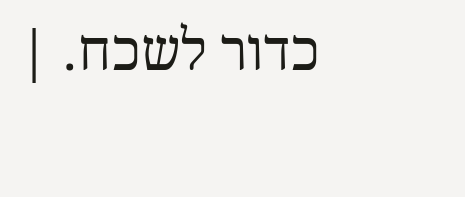כדור לשכח. |